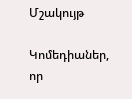Մշակույթ

Կոմեդիաներ, որ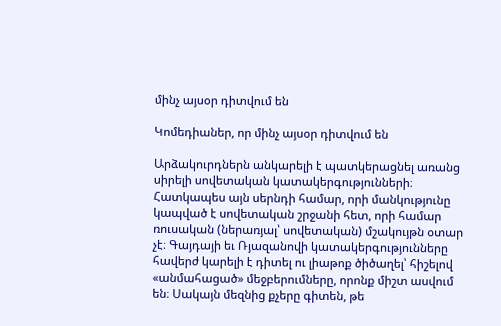մինչ այսօր դիտվում են

Կոմեդիաներ, որ մինչ այսօր դիտվում են

Արձակուրդներն անկարելի է պատկերացնել առանց սիրելի սովետական կատակերգությունների։ Հատկապես այն սերնդի համար, որի մանկությունը կապված է սովետական շրջանի հետ, որի համար ռուսական (ներառյալ՝ սովետական) մշակույթն օտար չէ։ Գայդայի եւ Ռյազանովի կատակերգությունները հավերժ կարելի է դիտել ու լիաթոք ծիծաղել՝ հիշելով «անմահացած» մեջբերումները, որոնք միշտ ասվում են։ Սակայն մեզնից քչերը գիտեն, թե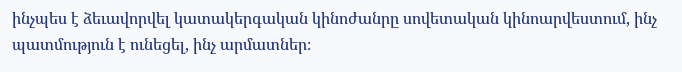ինչպես է ձեւավորվել կատակերգական կինոժանրը սովետական կինոարվեստում, ինչ պատմություն է ունեցել, ինչ արմատներ։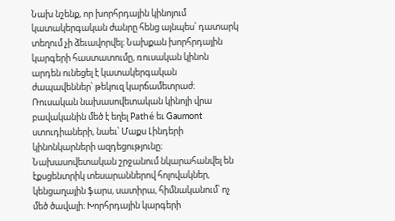Նախ նշենք, որ խորհրդային կինոյում կատակերգական ժանրը հենց այնպես՝ դատարկ տեղում չի ձեւավորվել։ Նախքան խորհրդային կարգերի հաստատումը, ռուսական կինոն արդեն ունեցել է կատակերգական ժապավեններ՝ թեկուզ կարճամետրաժ։ Ռուսական նախասովետական կինոյի վրա բավականին մեծ է եղել Pathé եւ Gaumont ստուդիաների, նաեւ՝ Մաքս Լինդերի կինոնկարների ազդեցությունը։ Նախասովետական շրջանում նկարահանվել են էքսցենտրիկ տեսարաններով հոլովակներ, կենցաղային ֆարս, սատիրա, հիմնականում՝ ոչ մեծ ծավալի։ Խորհրդային կարգերի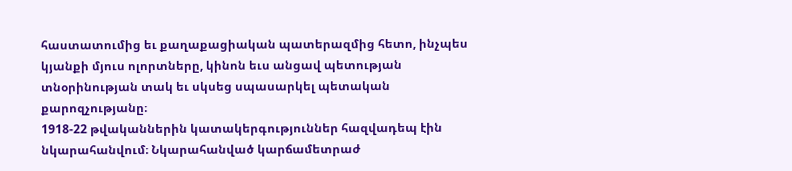հաստատումից եւ քաղաքացիական պատերազմից հետո, ինչպես կյանքի մյուս ոլորտները, կինոն եւս անցավ պետության տնօրինության տակ եւ սկսեց սպասարկել պետական քարոզչությանը։
1918-22 թվականներին կատակերգություններ հազվադեպ էին նկարահանվում։ Նկարահանված կարճամետրաժ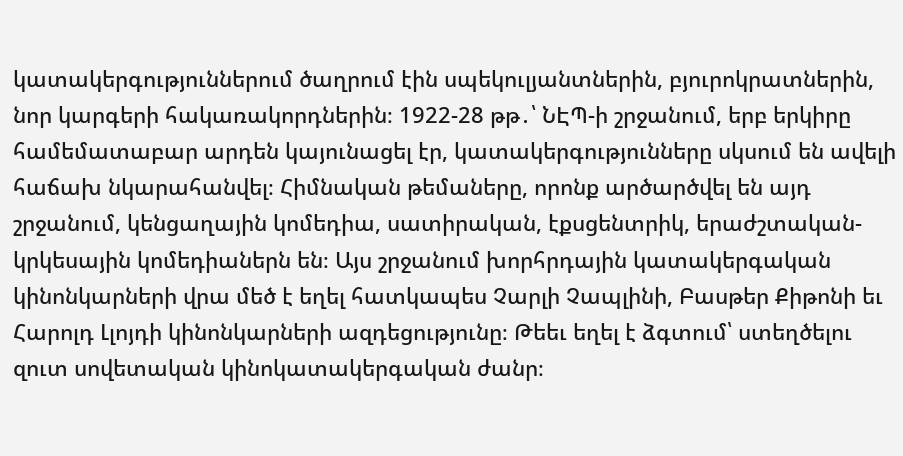կատակերգություններում ծաղրում էին սպեկուլյանտներին, բյուրոկրատներին, նոր կարգերի հակառակորդներին։ 1922-28 թթ․՝ ՆԷՊ-ի շրջանում, երբ երկիրը համեմատաբար արդեն կայունացել էր, կատակերգությունները սկսում են ավելի հաճախ նկարահանվել։ Հիմնական թեմաները, որոնք արծարծվել են այդ շրջանում, կենցաղային կոմեդիա, սատիրական, էքսցենտրիկ, երաժշտական-կրկեսային կոմեդիաներն են։ Այս շրջանում խորհրդային կատակերգական կինոնկարների վրա մեծ է եղել հատկապես Չարլի Չապլինի, Բասթեր Քիթոնի եւ Հարոլդ Լլոյդի կինոնկարների ազդեցությունը։ Թեեւ եղել է ձգտում՝ ստեղծելու զուտ սովետական կինոկատակերգական ժանր։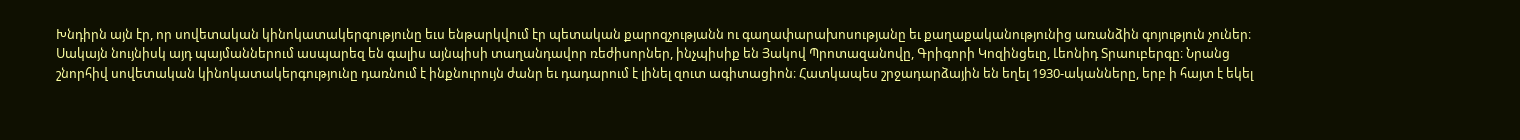Խնդիրն այն էր, որ սովետական կինոկատակերգությունը եւս ենթարկվում էր պետական քարոզչությանն ու գաղափարախոսությանը եւ քաղաքականությունից առանձին գոյություն չուներ։ Սակայն նույնիսկ այդ պայմաններում ասպարեզ են գալիս այնպիսի տաղանդավոր ռեժիսորներ, ինչպիսիք են Յակով Պրոտազանովը, Գրիգորի Կոզինցեւը, Լեոնիդ Տրաուբերգը։ Նրանց շնորհիվ սովետական կինոկատակերգությունը դառնում է ինքնուրույն ժանր եւ դադարում է լինել զուտ ագիտացիոն։ Հատկապես շրջադարձային են եղել 1930-ականները, երբ ի հայտ է եկել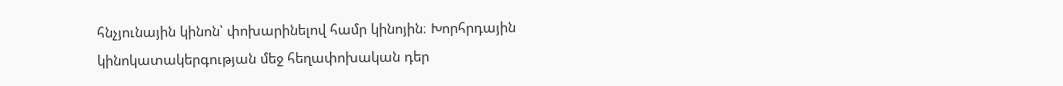հնչյունային կինոն՝ փոխարինելով համր կինոյին։ Խորհրդային կինոկատակերգության մեջ հեղափոխական դեր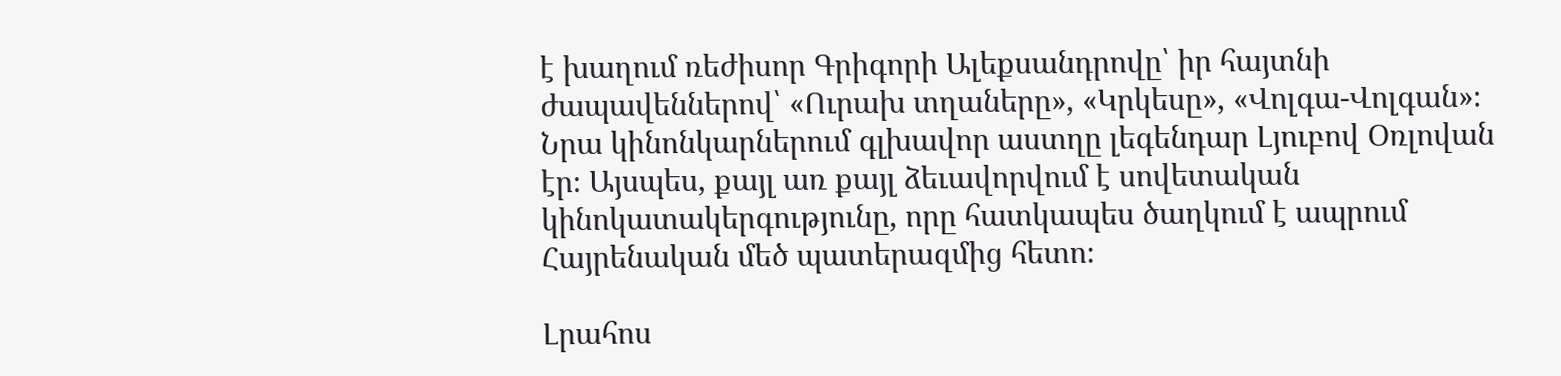է խաղում ռեժիսոր Գրիգորի Ալեքսանդրովը՝ իր հայտնի ժապավեններով՝ «Ուրախ տղաները», «Կրկեսը», «Վոլգա-Վոլգան»։ Նրա կինոնկարներում գլխավոր աստղը լեգենդար Լյուբով Օռլովան էր։ Այսպես, քայլ առ քայլ ձեւավորվում է սովետական կինոկատակերգությունը, որը հատկապես ծաղկում է ապրում Հայրենական մեծ պատերազմից հետո։

Լրահոս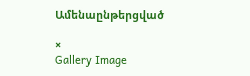Ամենաընթերցված

×
Gallery Image